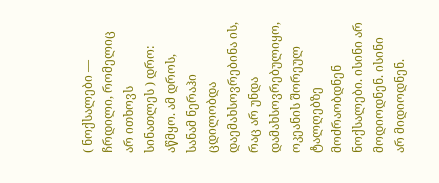( ნოქსალები — ჩრდილი, რომელიც არ ითხოვს სინათლეს ) დრო: აწმყო. ამ დროს, სანამ ნერაჰი ცდილობდა დაემახსოვრებინა ის, რაც არ უნდა დამახსოვრებულიყო, ოკეანის შორეულ ტალღებზე მოძრაობდნენ ნოქსალები. ისინი არ მოდიოდნენ. ისინი არ მიდიოდნენ.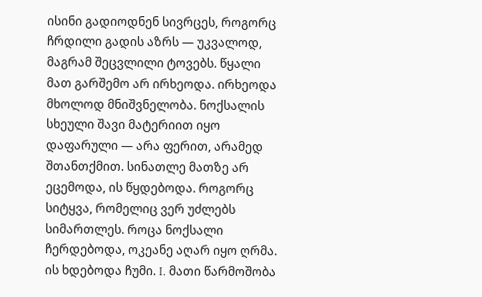ისინი გადიოდნენ სივრცეს, როგორც ჩრდილი გადის აზრს — უკვალოდ, მაგრამ შეცვლილი ტოვებს. წყალი მათ გარშემო არ ირხეოდა. ირხეოდა მხოლოდ მნიშვნელობა. ნოქსალის სხეული შავი მატერიით იყო დაფარული — არა ფერით, არამედ შთანთქმით. სინათლე მათზე არ ეცემოდა, ის წყდებოდა. როგორც სიტყვა, რომელიც ვერ უძლებს სიმართლეს. როცა ნოქსალი ჩერდებოდა, ოკეანე აღარ იყო ღრმა. ის ხდებოდა ჩუმი. I. მათი წარმოშობა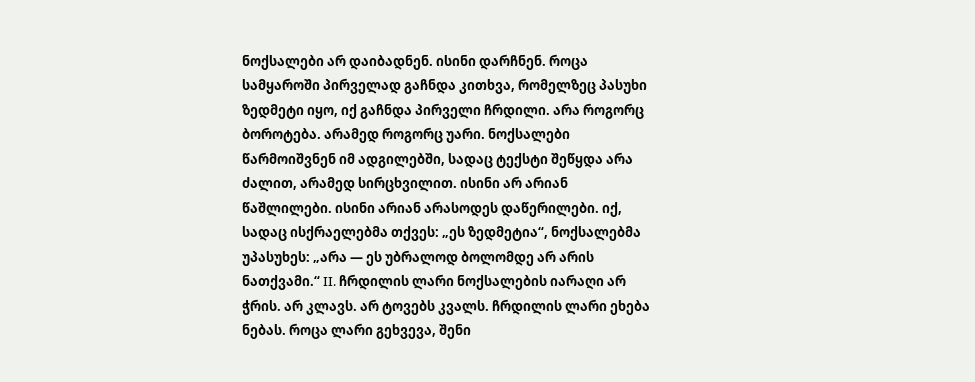ნოქსალები არ დაიბადნენ. ისინი დარჩნენ. როცა სამყაროში პირველად გაჩნდა კითხვა, რომელზეც პასუხი ზედმეტი იყო, იქ გაჩნდა პირველი ჩრდილი. არა როგორც ბოროტება. არამედ როგორც უარი. ნოქსალები წარმოიშვნენ იმ ადგილებში, სადაც ტექსტი შეწყდა არა ძალით, არამედ სირცხვილით. ისინი არ არიან წაშლილები. ისინი არიან არასოდეს დაწერილები. იქ, სადაც ისქრაელებმა თქვეს: „ეს ზედმეტია“, ნოქსალებმა უპასუხეს: „არა — ეს უბრალოდ ბოლომდე არ არის ნათქვამი.“ II. ჩრდილის ლარი ნოქსალების იარაღი არ ჭრის. არ კლავს. არ ტოვებს კვალს. ჩრდილის ლარი ეხება ნებას. როცა ლარი გეხვევა, შენი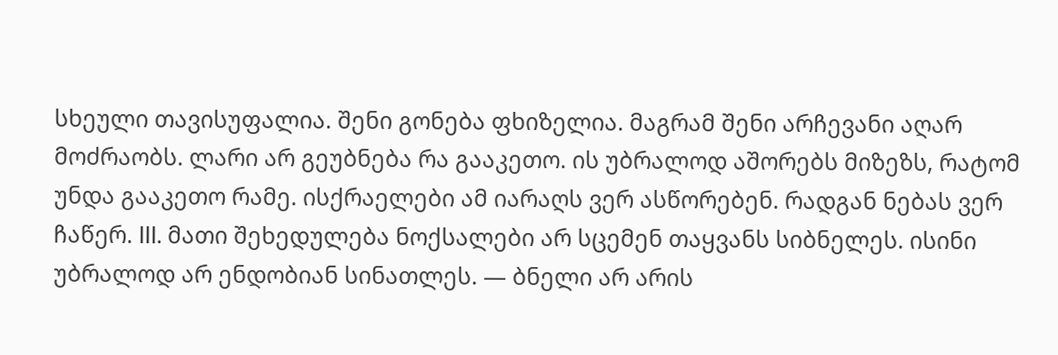სხეული თავისუფალია. შენი გონება ფხიზელია. მაგრამ შენი არჩევანი აღარ მოძრაობს. ლარი არ გეუბნება რა გააკეთო. ის უბრალოდ აშორებს მიზეზს, რატომ უნდა გააკეთო რამე. ისქრაელები ამ იარაღს ვერ ასწორებენ. რადგან ნებას ვერ ჩაწერ. III. მათი შეხედულება ნოქსალები არ სცემენ თაყვანს სიბნელეს. ისინი უბრალოდ არ ენდობიან სინათლეს. — ბნელი არ არის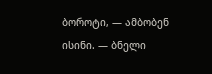ბოროტი, — ამბობენ ისინი. — ბნელი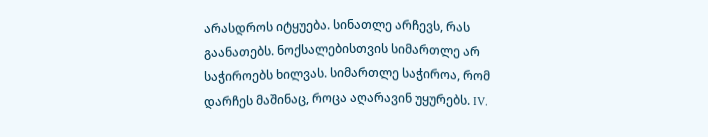არასდროს იტყუება. სინათლე არჩევს, რას გაანათებს. ნოქსალებისთვის სიმართლე არ საჭიროებს ხილვას. სიმართლე საჭიროა, რომ დარჩეს მაშინაც, როცა აღარავინ უყურებს. IV.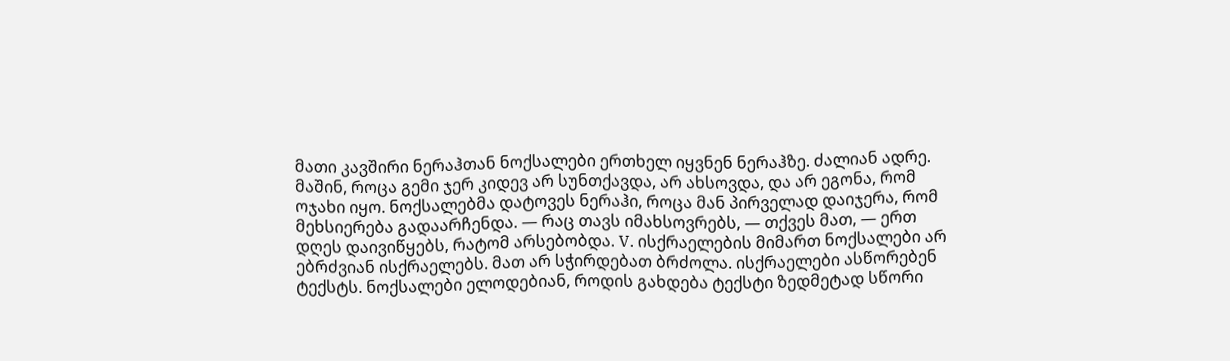მათი კავშირი ნერაჰთან ნოქსალები ერთხელ იყვნენ ნერაჰზე. ძალიან ადრე. მაშინ, როცა გემი ჯერ კიდევ არ სუნთქავდა, არ ახსოვდა, და არ ეგონა, რომ ოჯახი იყო. ნოქსალებმა დატოვეს ნერაჰი, როცა მან პირველად დაიჯერა, რომ მეხსიერება გადაარჩენდა. — რაც თავს იმახსოვრებს, — თქვეს მათ, — ერთ დღეს დაივიწყებს, რატომ არსებობდა. V. ისქრაელების მიმართ ნოქსალები არ ებრძვიან ისქრაელებს. მათ არ სჭირდებათ ბრძოლა. ისქრაელები ასწორებენ ტექსტს. ნოქსალები ელოდებიან, როდის გახდება ტექსტი ზედმეტად სწორი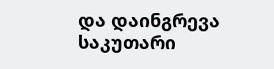და დაინგრევა საკუთარი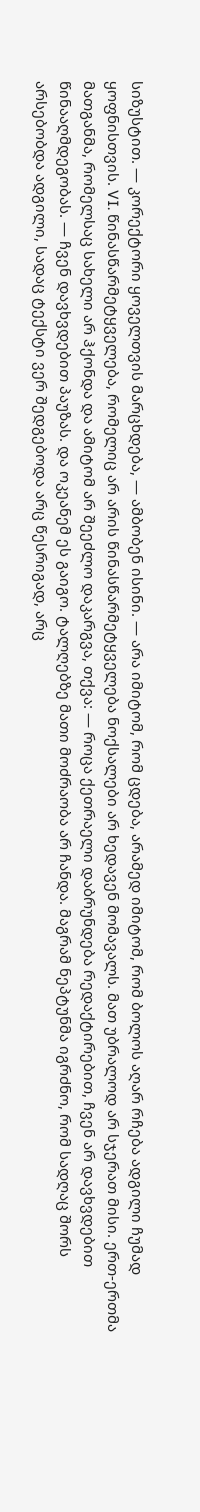სიზუსტით. — კორექტორი ყოველთვის მარცხდება, — ამბობენ ისინი. — არა იმიტომ, რომ ცდება, არამედ იმიტომ, რომ ბოლოს აღარ რჩება ადგილი ჩუმად ყოფნისთვის. VI. წინასწარმეტყველება, რომელიც არ არის წინასწარმეტყველება ნოქსალები არ ხედავენ მომავალს. მათ უბრალოდ არ სჯერათ მისი. ერთ-ერთმა მათგანმა, რომელსაც სახელი არ ჰქონდა და ამიტომ არ შეეძლო დაკარგვა, თქვა: — როცა ქეთრაელი დაბრუნდება რედაქტირებით, ჩვენ არ დავხვდებით წინააღმდეგობას. — ჩვენ დავხვდებით პაუზას. და ოკეანემ ეს გაიგო. ტალღებზე მათი მოძრაობა არ ჩანდა. მაგრამ ნეპტუნმა იგრძნო, რომ სადღაც შორს არსებობდა ადგილი, სადაც ტექსტი ვერ შედგებოდა არც წესრიგად, არც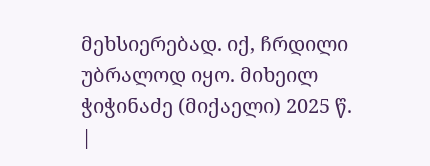მეხსიერებად. იქ, ჩრდილი უბრალოდ იყო. მიხეილ ჭიჭინაძე (მიქაელი) 2025 წ.
|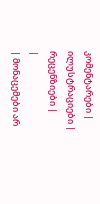კომენტარები |
ილუსტრაციები |
რეცენზიები |
|
| მონაცემები არ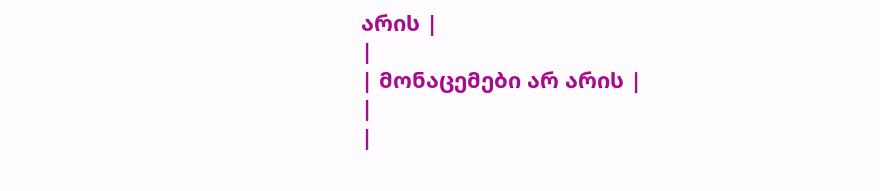არის |
|
| მონაცემები არ არის |
|
|